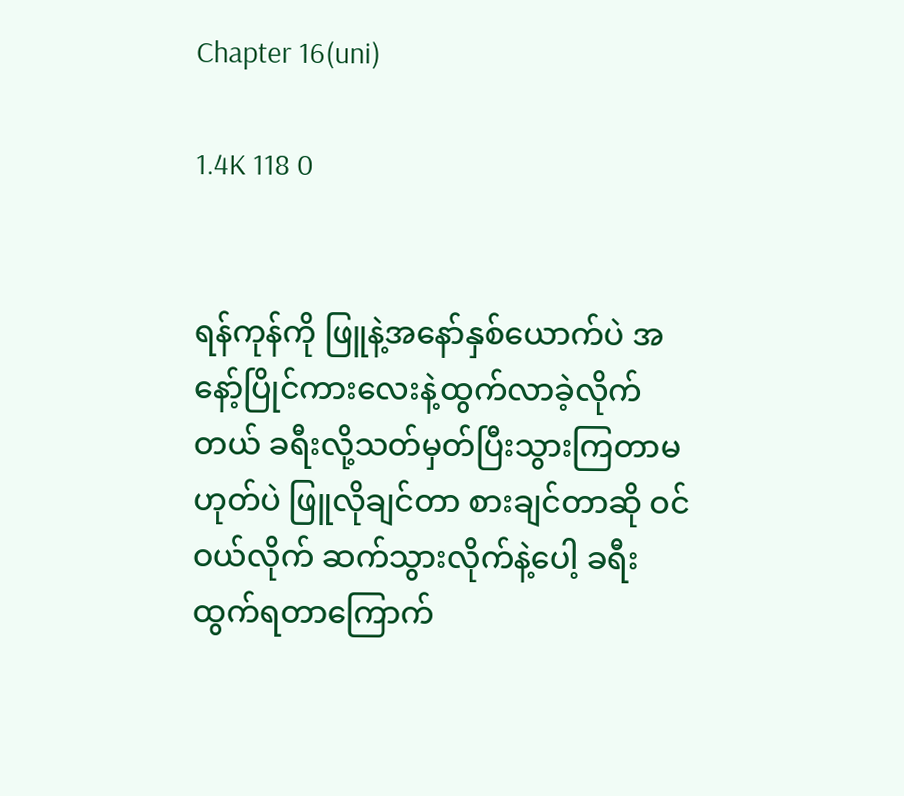Chapter 16(uni)

1.4K 118 0


ရန်ကုန်ကို ဖြူနဲ့အနော်နှစ်ယောက်ပဲ အနော့်ပြိုင်ကားလေးနဲ့ထွက်လာခဲ့လိုက်တယ် ခရီးလို့သတ်မှတ်ပြီးသွားကြတာမဟုတ်ပဲ ဖြူလိုချင်တာ စားချင်တာဆို ဝင်ဝယ်လိုက် ဆက်သွားလိုက်နဲ့ပေါ့ ခရီးထွက်ရတာကြောက်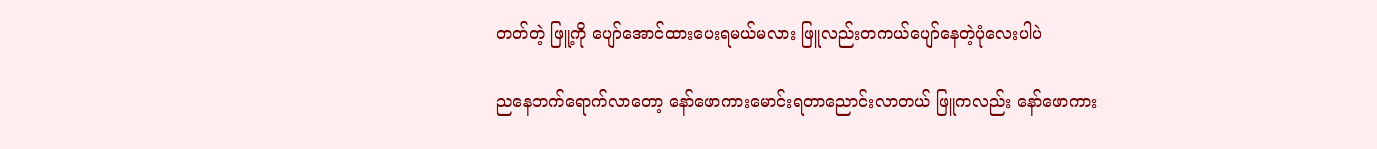တတ်တဲ့ ဖြူ့ကို ပျော်အောင်ထားပေးရမယ်မလား ဖြူလည်းတကယ်ပျော်နေတဲ့ပုံလေးပါပဲ

ညနေဘက်ရောက်လာတော့ နော်ဖောကားမောင်းရတာညောင်းလာတယ် ဖြူကလည်း နော်ဖောကား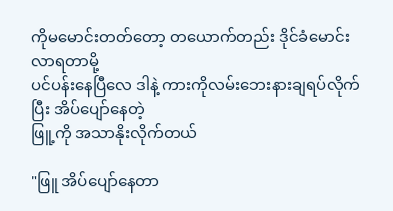ကိုမမောင်းတတ်တော့ တယောက်တည်း ဒိုင်ခံမောင်းလာရတာမို့
ပင်ပန်းနေပြီလေ ဒါနဲ့ ကားကိုလမ်းဘေးနားချရပ်လိုက်ပြီး အိပ်ပျော်နေတဲ့
ဖြူ့ကို အသာနိုးလိုက်တယ်

"ဖြူ အိပ်ပျော်နေတာ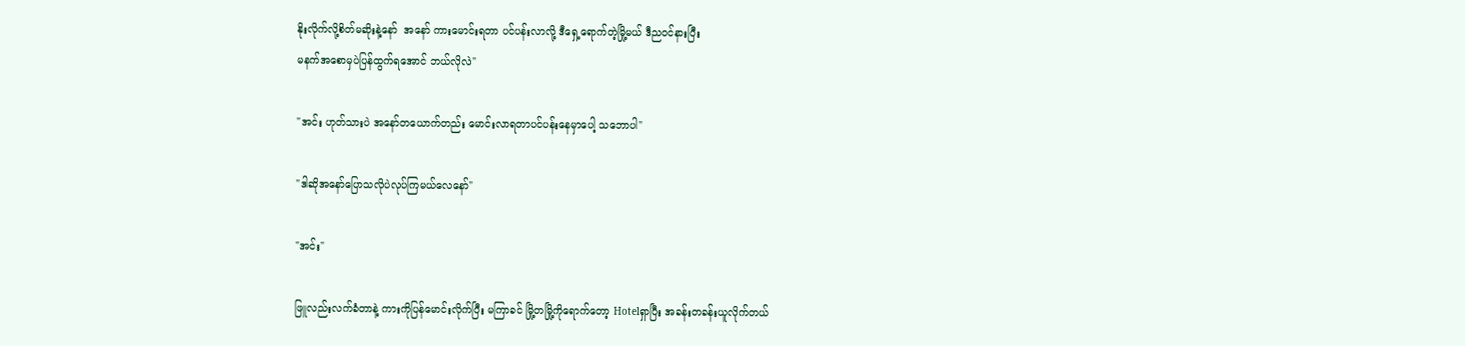နိုးလိုက်လို့စိတ်မဆိုးနဲ့နော်  အနော် ကားမောင်းရတာ ပင်ပန်းလာလို့ ဒီရှေ့ရောက်တဲ့မြို့မယ် ဒီညဝင်နားပြီး
မနက်အစောမှပဲပြန်ထွက်ရအောင် ဘယ်လိုလဲ"

"အင်း ဟုတ်သားပဲ အနော်တယောက်တည်း မောင်းလာရတာပင်ပန်းနေမှာပေါ့ သဘောပါ"

"ဒါဆိုအနော်ပြောသလိုပဲလုပ်ကြမယ်လေနော်"

"အင်း"

ဖြူလည်းလက်ခံတာနဲ့ ကားကိုပြန်မောင်းလိုက်ပြီး မကြာခင် မြို့တမြို့ကိုရောက်တော့ Hotelရှာပြီး အခန်းတခန်းယူလိုက်တယ်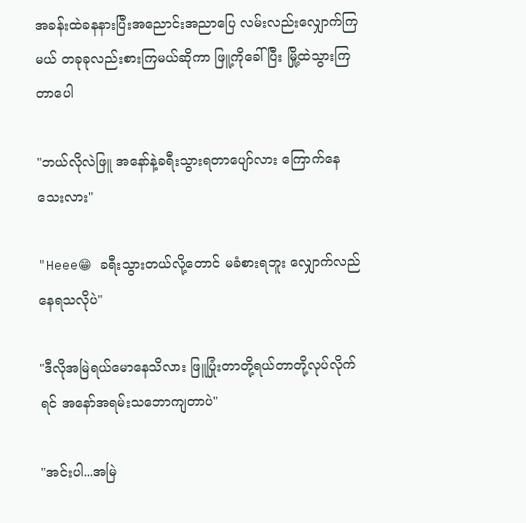အခန်းထဲခနနားပြီးအညောင်းအညာပြေ လမ်းလည်းလျှောက်ကြမယ် တခုခုလည်းစားကြမယ်ဆိုကာ ဖြူ့ကိုခေါ် ပြီး မြို့ထဲသွားကြတာပေါ

"ဘယ်လိုလဲဖြူ အနော်နဲ့ခရီးသွားရတာပျော်လား ကြောက်နေသေးလား"

"Heee😁 ခရီးသွားတယ်လို့တောင် မခံစားရဘူး လျှောက်လည်နေရသလိုပဲ"

"ဒီလိုအမြဲရယ်မောနေသိလား ဖြူပြုံးတာတို့ရယ်တာတို့လုပ်လိုက်ရင် အနော်အရမ်းသဘောကျတာပဲ"

"အင်းပါ...အမြဲ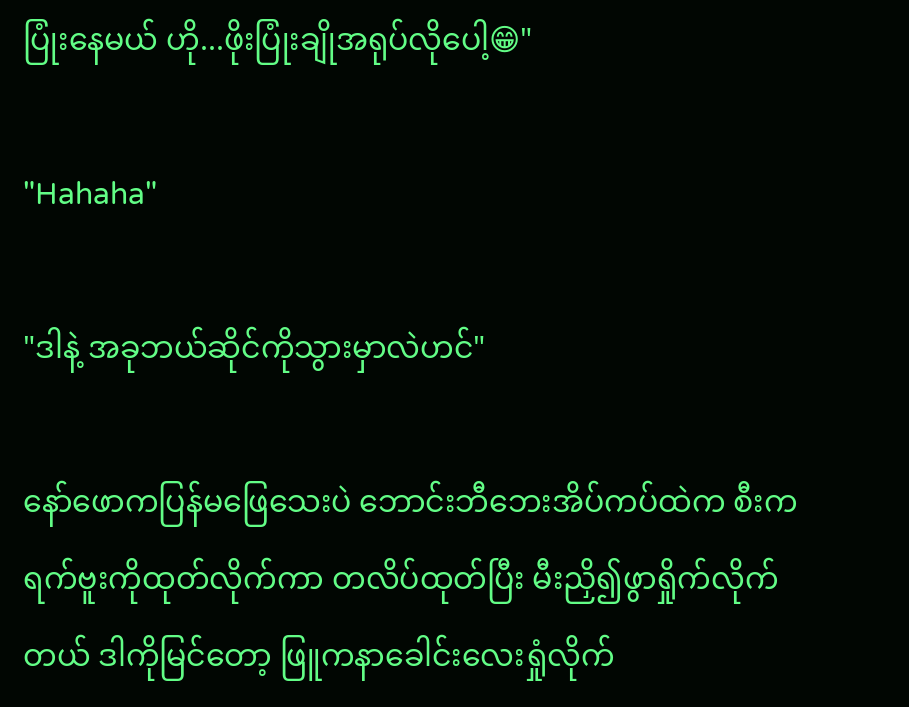ပြုံးနေမယ် ဟို...ဖိုးပြုံးချိုအရုပ်လိုပေါ့😁"

"Hahaha"

"ဒါနဲ့ အခုဘယ်ဆိုင်ကိုသွားမှာလဲဟင်"

နော်ဖောကပြန်မဖြေသေးပဲ ဘောင်းဘီဘေးအိပ်ကပ်ထဲက စီးကရက်ဗူးကိုထုတ်လိုက်ကာ တလိပ်ထုတ်ပြီး မီးညှိ၍ဖွာရှိုက်လိုက်တယ် ဒါကိုမြင်တော့ ဖြူကနာခေါင်းလေးရှုံလိုက်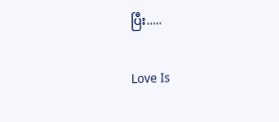ပြီး.....

Love Is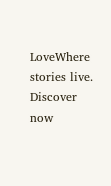LoveWhere stories live. Discover now